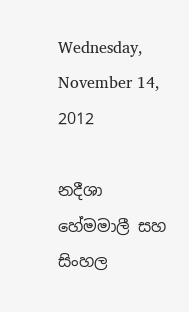Wednesday, November 14, 2012

නදීශා හේමමාලී සහ සිංහල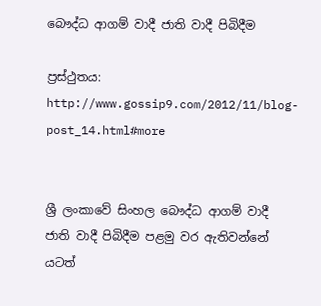බෞද්ධ ආගම් වාදී ජාති වාදී පිබිදීම

ප්‍රස්ථුතය: http://www.gossip9.com/2012/11/blog-post_14.html#more


ශ්‍රී ලංකාවේ සිංහල බෞද්ධ ආගම් වාදී ජාති වාදී පිබිදීම පළමු වර ඇතිවන්නේ යටත්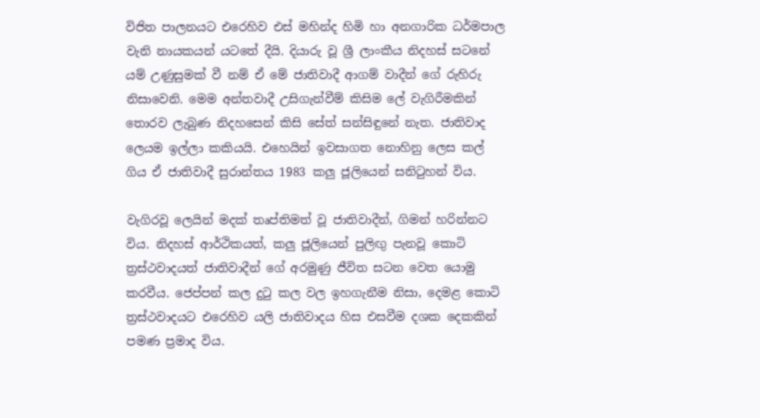විජිත පාලනයට එරෙහිව එස් මහින්ද හිමි හා අනගාරික ධර්මපාල වැනි නායකයන් යටතේ දීයි. දියාරු වූ ශ්‍රී ලාංකීය නිදහස් සටනේ යම් උණුසුමක් වී නම් ඒ මේ ජාතිවාදී ආගම් වාදීන් ගේ රුහිරු නිසාවෙනි. මෙම අන්තවාදී උසිගැන්වීම් කිසිම ලේ වැගිරීමකින් තොරව ලැබුණ නිදහසෙන් කිසි සේත් සන්සිඳුනේ නැත. ජාතිවාද ලෙයම ඉල්ලා කකියයි. එහෙයින් ඉවසාගත නොහිනු ලෙස කල් ගිය ඒ ජාතිවාදී සුරාන්තය 1983 කලු ජූලියෙන් සනිටුහන් විය.

වැගිරවූ ලෙයින් මදක් තෘප්තිමත් වූ ජාතිවාදීන්, ගිමන් හරින්නට විය. නිදහස් ආර්ථිකයත්, කලු ජූලියෙන් පුලිඟු පැනවූ කොටි ත්‍රස්ථවාදයත් ජාතිවාදීන් ගේ අරමුණු ජීවිත සටන වෙත යොමු කරවීය. ජෙප්පන් කල දුටු කල වල ඉහගැනීම නිසා, දෙමළ කොටි ත්‍රස්ථවාදයට එරෙහිව යලි ජාතිවාදය හිස එසවීම දශක දෙකකින් පමණ ප්‍රමාද විය.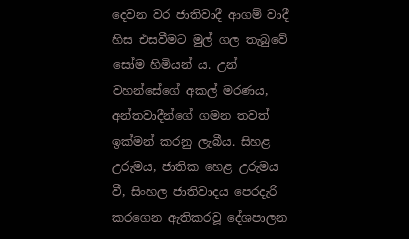දෙවන වර ජාතිවාදී ආගම් වාදී හිස එසවීමට මුල් ගල තැබුවේ සෝම හිමියන් ය. උන් වහන්සේගේ අකල් මරණය, අන්තවාදීන්ගේ ගමන තවත් ඉක්මන් කරනු ලැබීය. සිහළ උරුමය, ජාතික හෙළ උරුමය වී, සිංහල ජාතිවාදය පෙරදැරි කරගෙන ඇතිකරවූ දේශපාලන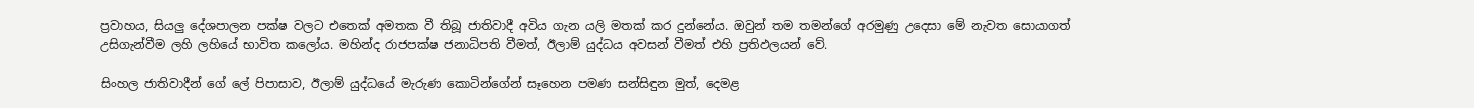ප්‍රවාහය, සියලු දේශපාලන පක්ෂ වලට එතෙක් අමතක වී තිබූ ජාතිවාදී අවිය ගැන යලි මතක් කර දුන්නේය. ඔවුන් තම තමන්ගේ අරමුණු උදෙසා මේ නැවත සොයාගත් උසිගැන්වීම ලහි ලහියේ භාවිත කලෝය. මහින්ද රාජපක්ෂ ජනාධිපති වීමත්, ඊලාම් යුද්ධය අවසන් වීමත් එහි ප්‍රතිඵලයන් වේ.

සිංහල ජාතිවාදීන් ගේ ලේ පිපාසාව, ඊලාම් යුද්ධයේ මැරුණ කොටින්ගේන් සෑහෙන පමණ සන්සිඳුන මුත්, දෙමළ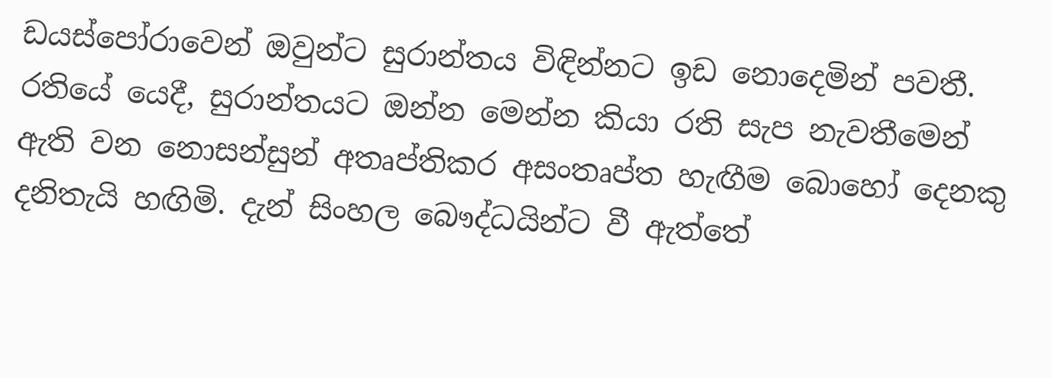ඩයස්පෝරාවෙන් ඔවුන්ට සුරාන්තය විඳින්නට ඉඩ නොදෙමින් පවතී. රතියේ යෙදී, සුරාන්තයට ඔන්න මෙන්න කියා රති සැප නැවතීමෙන් ඇති වන නොසන්සුන් අතෘප්තිකර අසංතෘප්ත හැඟීම බොහෝ දෙනකු දනිතැයි හඟිමි. දැන් සිංහල බෞද්ධයින්ට වී ඇත්තේ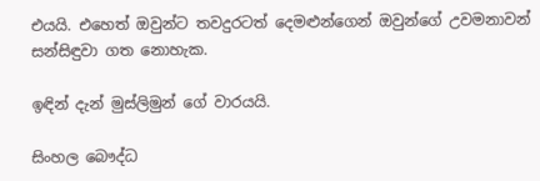එයයි. එහෙත් ඔවුන්ට තවදුරටත් දෙමළුන්ගෙන් ඔවුන්ගේ උවමනාවන් සන්සිඳුවා ගත නොහැක.

ඉඳින් දැන් මුස්ලිමුන් ගේ වාරයයි.

සිංහල බෞද්ධ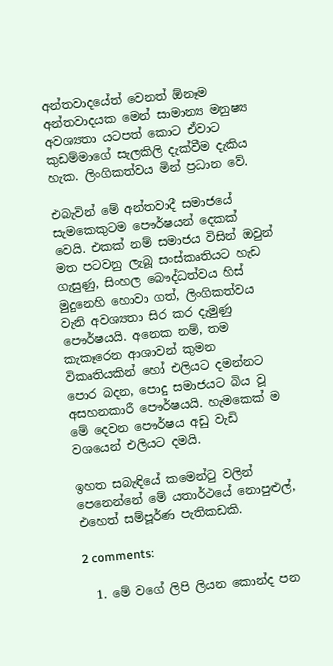අන්තවාදයේත් වෙනත් ඕනෑම අන්තවාදයක මෙන් සාමාන්‍ය මනුෂ්‍ය අවශ්‍යතා යටපත් කොට ඒවාට කුඩම්මාගේ සැලකිලි දැක්වීම දැකිය හැක. ලිංගිකත්වය මින් ප්‍රධාන වේ.

එබැවින් මේ අන්තවාදී සමාජයේ සැමකෙකුටම පෞර්ෂයන් දෙකක් වෙයි. එකක් නම් සමාජය විසින් ඔවුන් මත පටවනු ලැබූ සංස්කෘතියට හැඩ ගැසුණු, සිංහල බෞද්ධත්වය හිස් මුදුනෙහි හොවා ගත්, ලිංගිකත්වය වැනි අවශ්‍යතා සිර කර දැමුණු පෞර්ෂයයි. අනෙක නම්, තම කැකෑරෙන ආශාවන් කුමන විකෘතියකින් හෝ එලියට දමන්නට පොර බදන, පොදු සමාජයට බිය වූ අසහනකාරී පෞර්ෂයයි. හැමකෙක් ම මේ දෙවන පෞර්ෂය අඩු වැඩි වශයෙන් එලියට දමයි.

ඉහත සබැඳියේ කමෙන්ටු වලින් පෙනෙන්නේ මේ යතාර්ථයේ නොපුළුල්, එහෙත් සම්පූර්ණ පැතිකඩකි.

2 comments:

  1. මේ වගේ ලිපි ලියන කොන්ද පන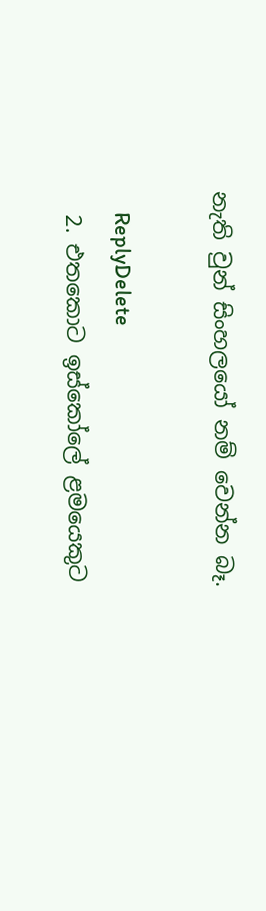නැති වුන් සිංහලයෝ නම් වෙන්න බෑ.

    ReplyDelete
  2. එතකොට ඉස්කෝලේ ළමයෙකුට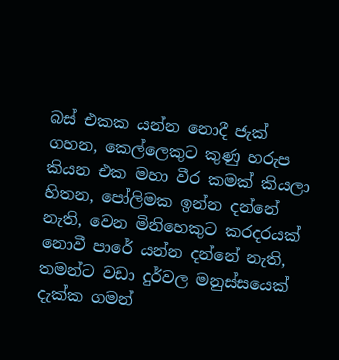බස් එකක යන්න නොදී ජැක් ගහන, කෙල්ලෙකුට කුණු හරුප කියන එක මහා වීර කමක් කියලා හිතන, පෝලිමක ඉන්න දන්නේ නැති, වෙන මිනිහෙකුට කරදරයක් නොවී පාරේ යන්න දන්නේ නැති, තමන්ට වඩා දුර්වල මනුස්සයෙක් දැක්ක ගමන්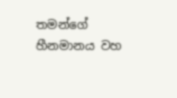තමන්ගේ හීනමානය වහ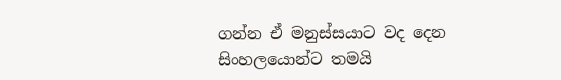ගන්න ඒ මනුස්සයාට වද දෙන සිංහලයොන්ට තමයි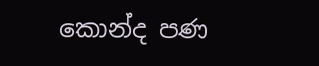කොන්ද පණ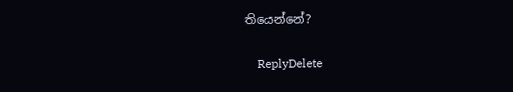තියෙන්නේ?

    ReplyDelete